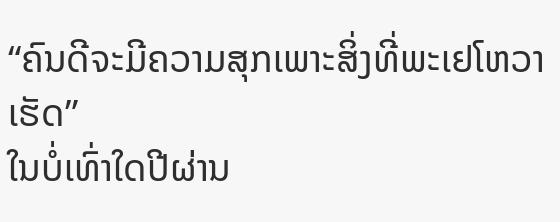“ຄົນດີຈະມີຄວາມສຸກເພາະສິ່ງທີ່ພະເຢໂຫວາເຮັດ”
ໃນບໍ່ເທົ່າໃດປີຜ່ານ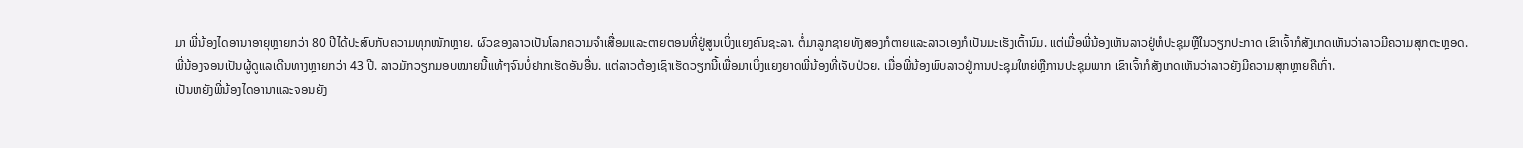ມາ ພີ່ນ້ອງໄດອານາອາຍຸຫຼາຍກວ່າ 80 ປີໄດ້ປະສົບກັບຄວາມທຸກໜັກຫຼາຍ. ຜົວຂອງລາວເປັນໂລກຄວາມຈຳເສື່ອມແລະຕາຍຕອນທີ່ຢູ່ສູນເບິ່ງແຍງຄົນຊະລາ. ຕໍ່ມາລູກຊາຍທັງສອງກໍຕາຍແລະລາວເອງກໍເປັນມະເຮັງເຕົ້ານົມ. ແຕ່ເມື່ອພີ່ນ້ອງເຫັນລາວຢູ່ຫໍປະຊຸມຫຼືໃນວຽກປະກາດ ເຂົາເຈົ້າກໍສັງເກດເຫັນວ່າລາວມີຄວາມສຸກຕະຫຼອດ.
ພີ່ນ້ອງຈອນເປັນຜູ້ດູແລເດີນທາງຫຼາຍກວ່າ 43 ປີ. ລາວມັກວຽກມອບໝາຍນີ້ແທ້ໆຈົນບໍ່ຢາກເຮັດອັນອື່ນ. ແຕ່ລາວຕ້ອງເຊົາເຮັດວຽກນີ້ເພື່ອມາເບິ່ງແຍງຍາດພີ່ນ້ອງທີ່ເຈັບປ່ວຍ. ເມື່ອພີ່ນ້ອງພົບລາວຢູ່ການປະຊຸມໃຫຍ່ຫຼືການປະຊຸມພາກ ເຂົາເຈົ້າກໍສັງເກດເຫັນວ່າລາວຍັງມີຄວາມສຸກຫຼາຍຄືເກົ່າ.
ເປັນຫຍັງພີ່ນ້ອງໄດອານາແລະຈອນຍັງ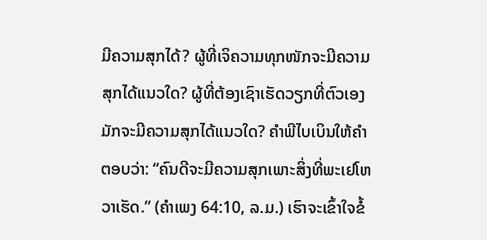ມີຄວາມສຸກໄດ້? ຜູ້ທີ່ເຈິຄວາມທຸກໜັກຈະມີຄວາມສຸກໄດ້ແນວໃດ? ຜູ້ທີ່ຕ້ອງເຊົາເຮັດວຽກທີ່ຕົວເອງມັກຈະມີຄວາມສຸກໄດ້ແນວໃດ? ຄຳພີໄບເບິນໃຫ້ຄຳຕອບວ່າ: “ຄົນດີຈະມີຄວາມສຸກເພາະສິ່ງທີ່ພະເຢໂຫວາເຮັດ.” (ຄຳເພງ 64:10, ລ.ມ.) ເຮົາຈະເຂົ້າໃຈຂໍ້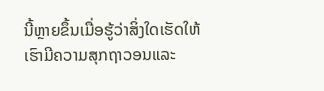ນີ້ຫຼາຍຂຶ້ນເມື່ອຮູ້ວ່າສິ່ງໃດເຮັດໃຫ້ເຮົາມີຄວາມສຸກຖາວອນແລະ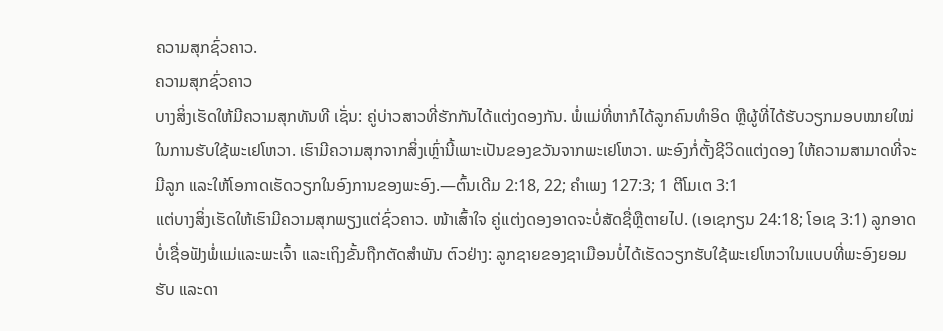ຄວາມສຸກຊົ່ວຄາວ.
ຄວາມສຸກຊົ່ວຄາວ
ບາງສິ່ງເຮັດໃຫ້ມີຄວາມສຸກທັນທີ ເຊັ່ນ: ຄູ່ບ່າວສາວທີ່ຮັກກັນໄດ້ແຕ່ງດອງກັນ. ພໍ່ແມ່ທີ່ຫາກໍໄດ້ລູກຄົນທຳອິດ ຫຼືຜູ້ທີ່ໄດ້ຮັບວຽກມອບໝາຍໃໝ່ໃນການຮັບໃຊ້ພະເຢໂຫວາ. ເຮົາມີຄວາມສຸກຈາກສິ່ງເຫຼົ່ານີ້ເພາະເປັນຂອງຂວັນຈາກພະເຢໂຫວາ. ພະອົງກໍ່ຕັ້ງຊີວິດແຕ່ງດອງ ໃຫ້ຄວາມສາມາດທີ່ຈະມີລູກ ແລະໃຫ້ໂອກາດເຮັດວຽກໃນອົງການຂອງພະອົງ.—ຕົ້ນເດີມ 2:18, 22; ຄຳເພງ 127:3; 1 ຕີໂມເຕ 3:1
ແຕ່ບາງສິ່ງເຮັດໃຫ້ເຮົາມີຄວາມສຸກພຽງແຕ່ຊົ່ວຄາວ. ໜ້າເສົ້າໃຈ ຄູ່ແຕ່ງດອງອາດຈະບໍ່ສັດຊື່ຫຼືຕາຍໄປ. (ເອເຊກຽນ 24:18; ໂອເຊ 3:1) ລູກອາດບໍ່ເຊື່ອຟັງພໍ່ແມ່ແລະພະເຈົ້າ ແລະເຖິງຂັ້ນຖືກຕັດສຳພັນ ຕົວຢ່າງ: ລູກຊາຍຂອງຊາເມືອນບໍ່ໄດ້ເຮັດວຽກຮັບໃຊ້ພະເຢໂຫວາໃນແບບທີ່ພະອົງຍອມຮັບ ແລະດາ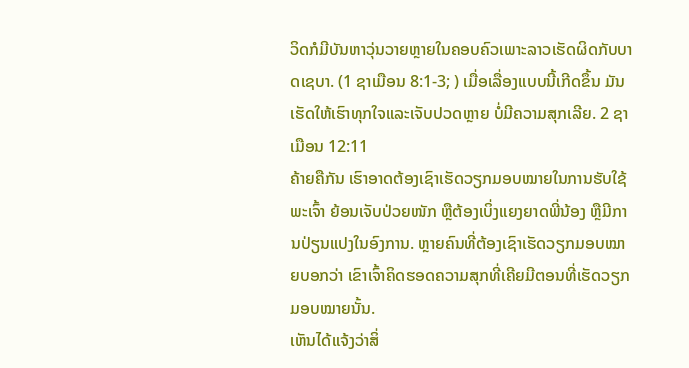ວິດກໍມີບັນຫາວຸ່ນວາຍຫຼາຍໃນຄອບຄົວເພາະລາວເຮັດຜິດກັບບາດເຊບາ. (1 ຊາເມືອນ 8:1-3; ) ເມື່ອເລື່ອງແບບນີ້ເກີດຂຶ້ນ ມັນເຮັດໃຫ້ເຮົາທຸກໃຈແລະເຈັບປວດຫຼາຍ ບໍ່ມີຄວາມສຸກເລີຍ. 2 ຊາເມືອນ 12:11
ຄ້າຍຄືກັນ ເຮົາອາດຕ້ອງເຊົາເຮັດວຽກມອບໝາຍໃນການຮັບໃຊ້ພະເຈົ້າ ຍ້ອນເຈັບປ່ວຍໜັກ ຫຼືຕ້ອງເບິ່ງແຍງຍາດພີ່ນ້ອງ ຫຼືມີການປ່ຽນແປງໃນອົງການ. ຫຼາຍຄົນທີ່ຕ້ອງເຊົາເຮັດວຽກມອບໝາຍບອກວ່າ ເຂົາເຈົ້າຄິດຮອດຄວາມສຸກທີ່ເຄີຍມີຕອນທີ່ເຮັດວຽກມອບໝາຍນັ້ນ.
ເຫັນໄດ້ແຈ້ງວ່າສິ່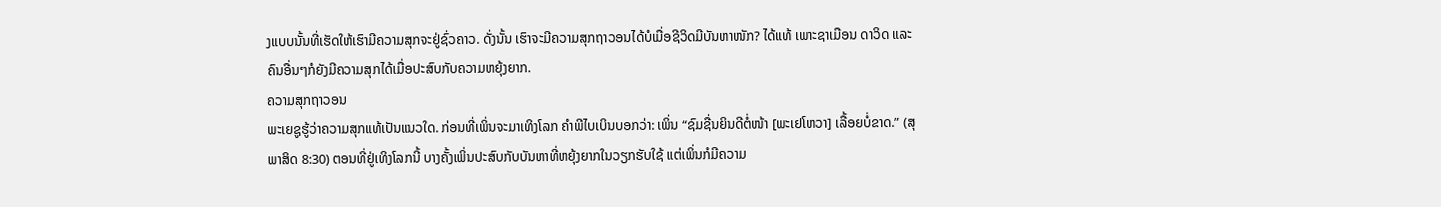ງແບບນັ້ນທີ່ເຮັດໃຫ້ເຮົາມີຄວາມສຸກຈະຢູ່ຊົ່ວຄາວ. ດັ່ງນັ້ນ ເຮົາຈະມີຄວາມສຸກຖາວອນໄດ້ບໍເມື່ອຊີວິດມີບັນຫາໜັກ? ໄດ້ແທ້ ເພາະຊາເມືອນ ດາວິດ ແລະຄົນອື່ນໆກໍຍັງມີຄວາມສຸກໄດ້ເມື່ອປະສົບກັບຄວາມຫຍຸ້ງຍາກ.
ຄວາມສຸກຖາວອນ
ພະເຍຊູຮູ້ວ່າຄວາມສຸກແທ້ເປັນແນວໃດ. ກ່ອນທີ່ເພິ່ນຈະມາເທິງໂລກ ຄຳພີໄບເບິນບອກວ່າ: ເພິ່ນ “ຊົມຊື່ນຍິນດີຕໍ່ໜ້າ [ພະເຢໂຫວາ] ເລື້ອຍບໍ່ຂາດ.” (ສຸພາສິດ 8:30) ຕອນທີ່ຢູ່ເທິງໂລກນີ້ ບາງຄັ້ງເພິ່ນປະສົບກັບບັນຫາທີ່ຫຍຸ້ງຍາກໃນວຽກຮັບໃຊ້ ແຕ່ເພິ່ນກໍມີຄວາມ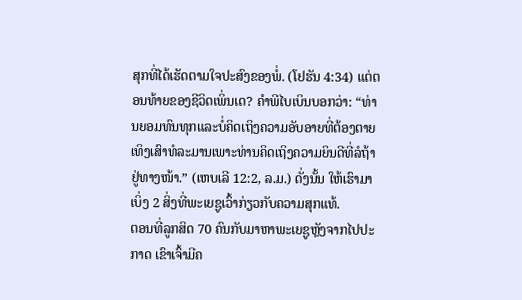ສຸກທີ່ໄດ້ເຮັດຕາມໃຈປະສົງຂອງພໍ່. (ໂຢຮັນ 4:34) ແຕ່ຕອນທ້າຍຂອງຊີວິດເພິ່ນເດ? ຄຳພີໄບເບິນບອກວ່າ: “ທ່ານຍອມທົນທຸກແລະບໍ່ຄິດເຖິງຄວາມອັບອາຍທີ່ຕ້ອງຕາຍເທິງເສົາທໍລະມານເພາະທ່ານຄິດເຖິງຄວາມຍິນດີທີ່ລໍຖ້າຢູ່ທາງໜ້າ.” (ເຫບເລີ 12:2, ລ.ມ.) ດັ່ງນັ້ນ ໃຫ້ເຮົາມາເບິ່ງ 2 ສິ່ງທີ່ພະເຍຊູເວົ້າກ່ຽວກັບຄວາມສຸກແທ້.
ຕອນທີ່ລູກສິດ 70 ຄົນກັບມາຫາພະເຍຊູຫຼັງຈາກໄປປະກາດ ເຂົາເຈົ້າມີຄ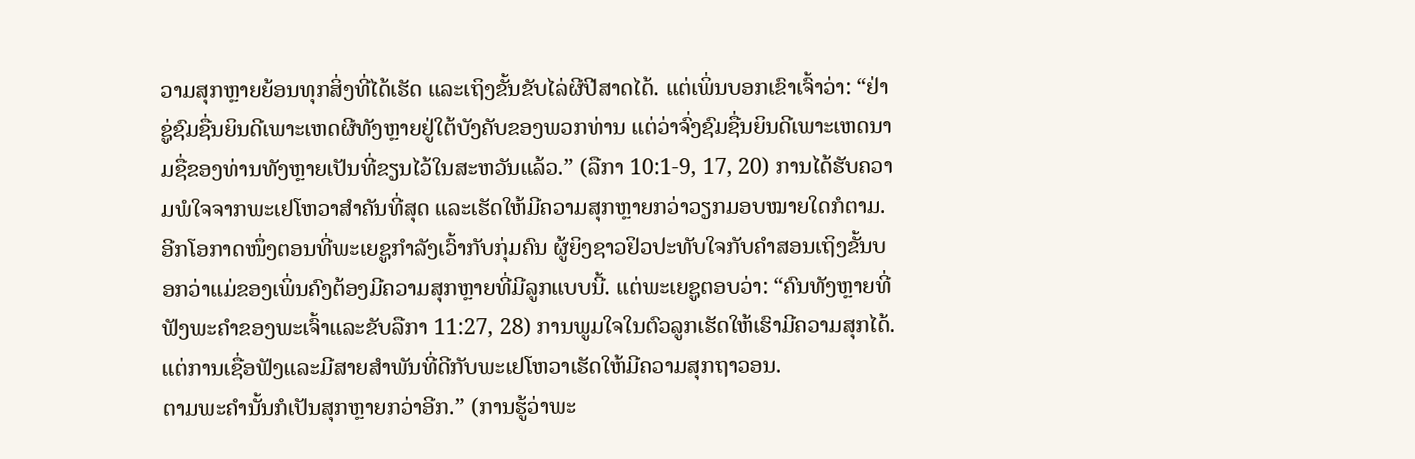ວາມສຸກຫຼາຍຍ້ອນທຸກສິ່ງທີ່ໄດ້ເຮັດ ແລະເຖິງຂັ້ນຂັບໄລ່ຜີປີສາດໄດ້. ແຕ່ເພິ່ນບອກເຂົາເຈົ້າວ່າ: “ຢ່າຊູ່ຊົມຊື່ນຍິນດີເພາະເຫດຜີທັງຫຼາຍຢູ່ໃຕ້ບັງຄັບຂອງພວກທ່ານ ແຕ່ວ່າຈົ່ງຊົມຊື່ນຍິນດີເພາະເຫດນາມຊື່ຂອງທ່ານທັງຫຼາຍເປັນທີ່ຂຽນໄວ້ໃນສະຫວັນແລ້ວ.” (ລືກາ 10:1-9, 17, 20) ການໄດ້ຮັບຄວາມພໍໃຈຈາກພະເຢໂຫວາສຳຄັນທີ່ສຸດ ແລະເຮັດໃຫ້ມີຄວາມສຸກຫຼາຍກວ່າວຽກມອບໝາຍໃດກໍຕາມ.
ອີກໂອກາດໜຶ່ງຕອນທີ່ພະເຍຊູກຳລັງເວົ້າກັບກຸ່ມຄົນ ຜູ້ຍິງຊາວຢິວປະທັບໃຈກັບຄຳສອນເຖິງຂັ້ນບອກວ່າແມ່ຂອງເພິ່ນຄົງຕ້ອງມີຄວາມສຸກຫຼາຍທີ່ມີລູກແບບນີ້. ແຕ່ພະເຍຊູຕອບວ່າ: “ຄົນທັງຫຼາຍທີ່ຟັງພະຄຳຂອງພະເຈົ້າແລະຂັບລືກາ 11:27, 28) ການພູມໃຈໃນຕົວລູກເຮັດໃຫ້ເຮົາມີຄວາມສຸກໄດ້. ແຕ່ການເຊື່ອຟັງແລະມີສາຍສຳພັນທີ່ດີກັບພະເຢໂຫວາເຮັດໃຫ້ມີຄວາມສຸກຖາວອນ.
ຕາມພະຄຳນັ້ນກໍເປັນສຸກຫຼາຍກວ່າອີກ.” (ການຮູ້ວ່າພະ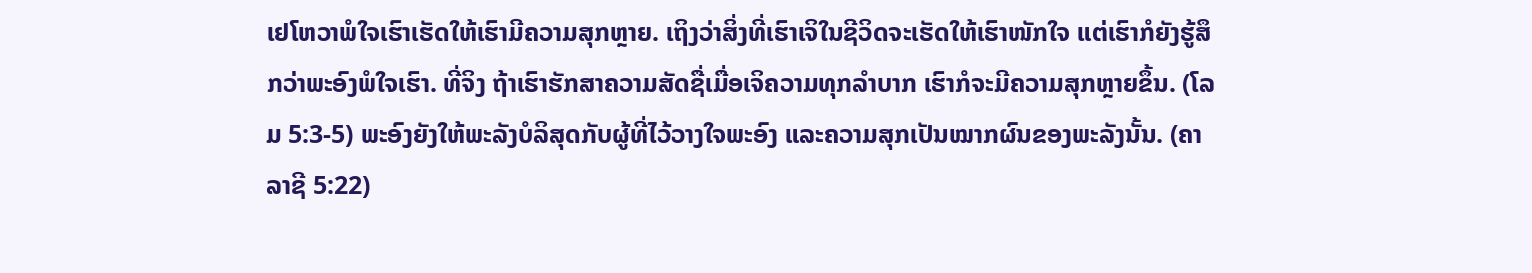ເຢໂຫວາພໍໃຈເຮົາເຮັດໃຫ້ເຮົາມີຄວາມສຸກຫຼາຍ. ເຖິງວ່າສິ່ງທີ່ເຮົາເຈິໃນຊີວິດຈະເຮັດໃຫ້ເຮົາໜັກໃຈ ແຕ່ເຮົາກໍຍັງຮູ້ສຶກວ່າພະອົງພໍໃຈເຮົາ. ທີ່ຈິງ ຖ້າເຮົາຮັກສາຄວາມສັດຊື່ເມື່ອເຈິຄວາມທຸກລຳບາກ ເຮົາກໍຈະມີຄວາມສຸກຫຼາຍຂຶ້ນ. (ໂລມ 5:3-5) ພະອົງຍັງໃຫ້ພະລັງບໍລິສຸດກັບຜູ້ທີ່ໄວ້ວາງໃຈພະອົງ ແລະຄວາມສຸກເປັນໝາກຜົນຂອງພະລັງນັ້ນ. (ຄາລາຊີ 5:22)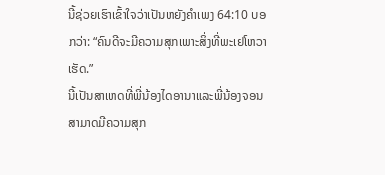ນີ້ຊ່ວຍເຮົາເຂົ້າໃຈວ່າເປັນຫຍັງຄຳເພງ 64:10 ບອກວ່າ: “ຄົນດີຈະມີຄວາມສຸກເພາະສິ່ງທີ່ພະເຢໂຫວາເຮັດ.”
ນີ້ເປັນສາເຫດທີ່ພີ່ນ້ອງໄດອານາແລະພີ່ນ້ອງຈອນສາມາດມີຄວາມສຸກ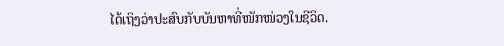ໄດ້ເຖິງວ່າປະສົບກັບບັນຫາທີ່ໜັກໜ່ວງໃນຊີວິດ.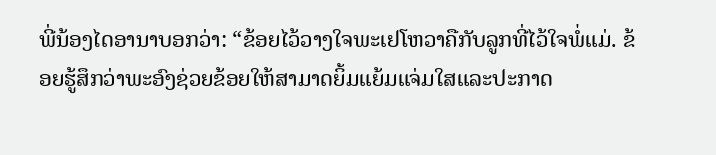ພີ່ນ້ອງໄດອານາບອກວ່າ: “ຂ້ອຍໄວ້ວາງໃຈພະເຢໂຫວາຄືກັບລູກທີ່ໄວ້ໃຈພໍ່ແມ່. ຂ້ອຍຮູ້ສຶກວ່າພະອົງຊ່ວຍຂ້ອຍໃຫ້ສາມາດຍິ້ມແຍ້ມແຈ່ມໃສແລະປະກາດ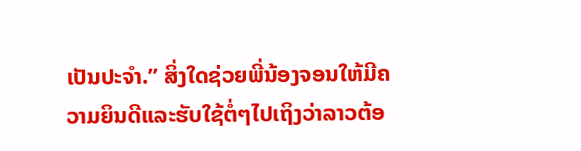ເປັນປະຈຳ.” ສິ່ງໃດຊ່ວຍພີ່ນ້ອງຈອນໃຫ້ມີຄວາມຍິນດີແລະຮັບໃຊ້ຕໍ່ໆໄປເຖິງວ່າລາວຕ້ອ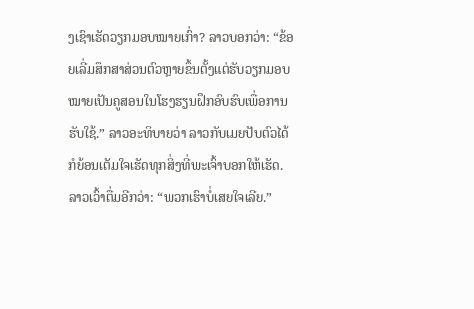ງເຊົາເຮັດວຽກມອບໝາຍເກົ່າ? ລາວບອກວ່າ: “ຂ້ອຍເລີ່ມສຶກສາສ່ວນຕົວຫຼາຍຂຶ້ນຕັ້ງແຕ່ຮັບວຽກມອບໝາຍເປັນຄູສອນໃນໂຮງຮຽນຝຶກອົບຮົບເພື່ອການຮັບໃຊ້.” ລາວອະທິບາຍວ່າ ລາວກັບເມຍປັບຕົວໄດ້ກໍຍ້ອນເຕັມໃຈເຮັດທຸກສິ່ງທີ່ພະເຈົ້າບອກໃຫ້ເຮັດ. ລາວເວົ້າຕື່ມອີກວ່າ: “ພວກເຮົາບໍ່ເສຍໃຈເລີຍ.”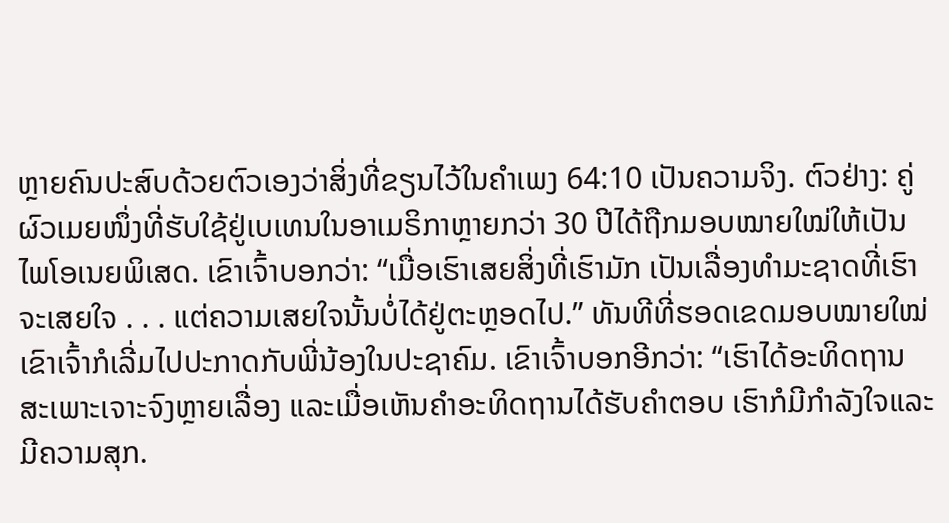ຫຼາຍຄົນປະສົບດ້ວຍຕົວເອງວ່າສິ່ງທີ່ຂຽນໄວ້ໃນຄຳເພງ 64:10 ເປັນຄວາມຈິງ. ຕົວຢ່າງ: ຄູ່ຜົວເມຍໜຶ່ງທີ່ຮັບໃຊ້ຢູ່ເບເທນໃນອາເມຣິກາຫຼາຍກວ່າ 30 ປີໄດ້ຖືກມອບໝາຍໃໝ່ໃຫ້ເປັນໄພໂອເນຍພິເສດ. ເຂົາເຈົ້າບອກວ່າ: “ເມື່ອເຮົາເສຍສິ່ງທີ່ເຮົາມັກ ເປັນເລື່ອງທຳມະຊາດທີ່ເຮົາຈະເສຍໃຈ . . . ແຕ່ຄວາມເສຍໃຈນັ້ນບໍ່ໄດ້ຢູ່ຕະຫຼອດໄປ.” ທັນທີທີ່ຮອດເຂດມອບໝາຍໃໝ່ ເຂົາເຈົ້າກໍເລີ່ມໄປປະກາດກັບພີ່ນ້ອງໃນປະຊາຄົມ. ເຂົາເຈົ້າບອກອີກວ່າ: “ເຮົາໄດ້ອະທິດຖານສະເພາະເຈາະຈົງຫຼາຍເລື່ອງ ແລະເມື່ອເຫັນຄຳອະທິດຖານໄດ້ຮັບຄຳຕອບ ເຮົາກໍມີກຳລັງໃຈແລະມີຄວາມສຸກ.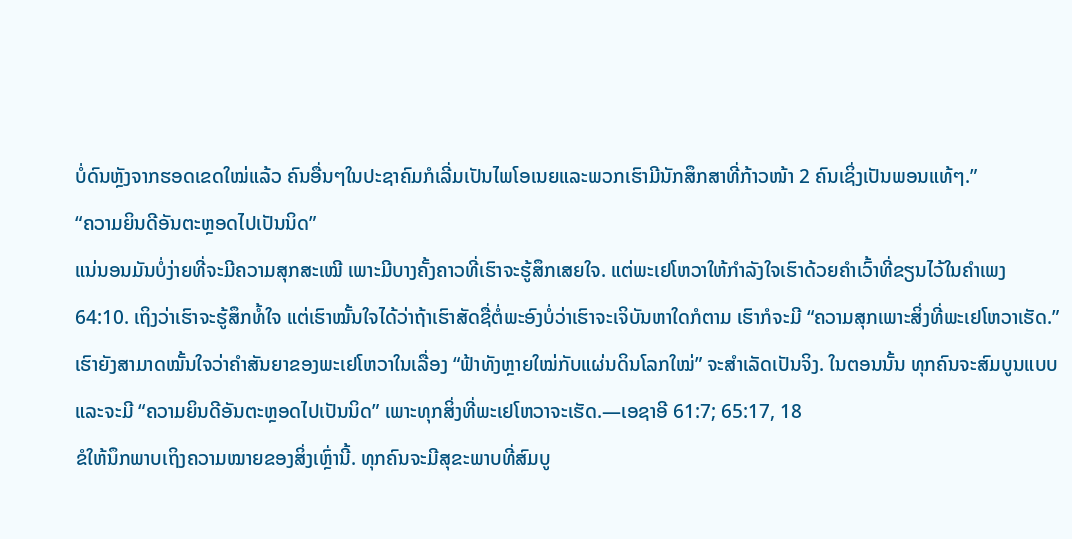ບໍ່ດົນຫຼັງຈາກຮອດເຂດໃໝ່ແລ້ວ ຄົນອື່ນໆໃນປະຊາຄົມກໍເລີ່ມເປັນໄພໂອເນຍແລະພວກເຮົາມີນັກສຶກສາທີ່ກ້າວໜ້າ 2 ຄົນເຊິ່ງເປັນພອນແທ້ໆ.”
“ຄວາມຍິນດີອັນຕະຫຼອດໄປເປັນນິດ”
ແນ່ນອນມັນບໍ່ງ່າຍທີ່ຈະມີຄວາມສຸກສະເໝີ ເພາະມີບາງຄັ້ງຄາວທີ່ເຮົາຈະຮູ້ສຶກເສຍໃຈ. ແຕ່ພະເຢໂຫວາໃຫ້ກຳລັງໃຈເຮົາດ້ວຍຄຳເວົ້າທີ່ຂຽນໄວ້ໃນຄຳເພງ 64:10. ເຖິງວ່າເຮົາຈະຮູ້ສຶກທໍ້ໃຈ ແຕ່ເຮົາໝັ້ນໃຈໄດ້ວ່າຖ້າເຮົາສັດຊື່ຕໍ່ພະອົງບໍ່ວ່າເຮົາຈະເຈິບັນຫາໃດກໍຕາມ ເຮົາກໍຈະມີ “ຄວາມສຸກເພາະສິ່ງທີ່ພະເຢໂຫວາເຮັດ.” ເຮົາຍັງສາມາດໝັ້ນໃຈວ່າຄຳສັນຍາຂອງພະເຢໂຫວາໃນເລື່ອງ “ຟ້າທັງຫຼາຍໃໝ່ກັບແຜ່ນດິນໂລກໃໝ່” ຈະສຳເລັດເປັນຈິງ. ໃນຕອນນັ້ນ ທຸກຄົນຈະສົມບູນແບບ ແລະຈະມີ “ຄວາມຍິນດີອັນຕະຫຼອດໄປເປັນນິດ” ເພາະທຸກສິ່ງທີ່ພະເຢໂຫວາຈະເຮັດ.—ເອຊາອີ 61:7; 65:17, 18
ຂໍໃຫ້ນຶກພາບເຖິງຄວາມໝາຍຂອງສິ່ງເຫຼົ່ານີ້. ທຸກຄົນຈະມີສຸຂະພາບທີ່ສົມບູ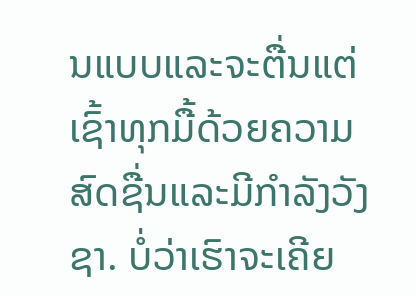ນແບບແລະຈະຕື່ນແຕ່ເຊົ້າທຸກມື້ດ້ວຍຄວາມສົດຊື່ນແລະມີກຳລັງວັງຊາ. ບໍ່ວ່າເຮົາຈະເຄີຍ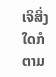ເຈິສິ່ງໃດກໍຕາມ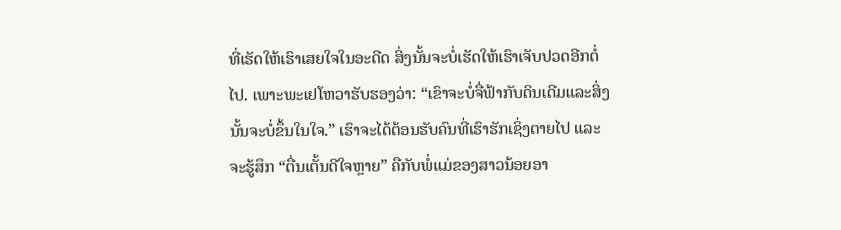ທີ່ເຮັດໃຫ້ເຮົາເສຍໃຈໃນອະດີດ ສິ່ງນັ້ນຈະບໍ່ເຮັດໃຫ້ເຮົາເຈັບປວດອີກຕໍ່ໄປ. ເພາະພະເຢໂຫວາຮັບຮອງວ່າ: “ເຂົາຈະບໍ່ຈື່ຟ້າກັບດິນເດີມແລະສິ່ງນັ້ນຈະບໍ່ຂຶ້ນໃນໃຈ.” ເຮົາຈະໄດ້ຕ້ອນຮັບຄົນທີ່ເຮົາຮັກເຊິ່ງຕາຍໄປ ແລະຈະຮູ້ສຶກ “ຕື່ນເຕັ້ນດີໃຈຫຼາຍ” ຄືກັບພໍ່ແມ່ຂອງສາວນ້ອຍອາ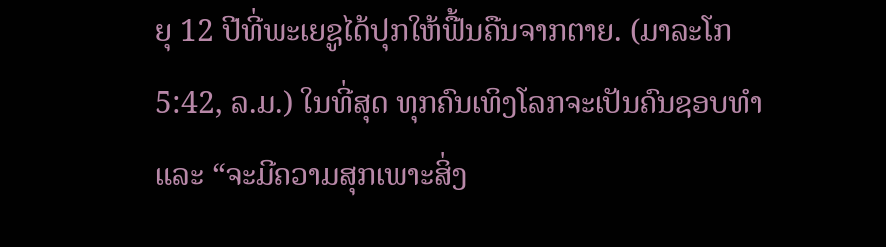ຍຸ 12 ປີທີ່ພະເຍຊູໄດ້ປຸກໃຫ້ຟື້ນຄືນຈາກຕາຍ. (ມາລະໂກ 5:42, ລ.ມ.) ໃນທີ່ສຸດ ທຸກຄົນເທິງໂລກຈະເປັນຄົນຊອບທຳແລະ “ຈະມີຄວາມສຸກເພາະສິ່ງ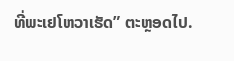ທີ່ພະເຢໂຫວາເຮັດ” ຕະຫຼອດໄປ.